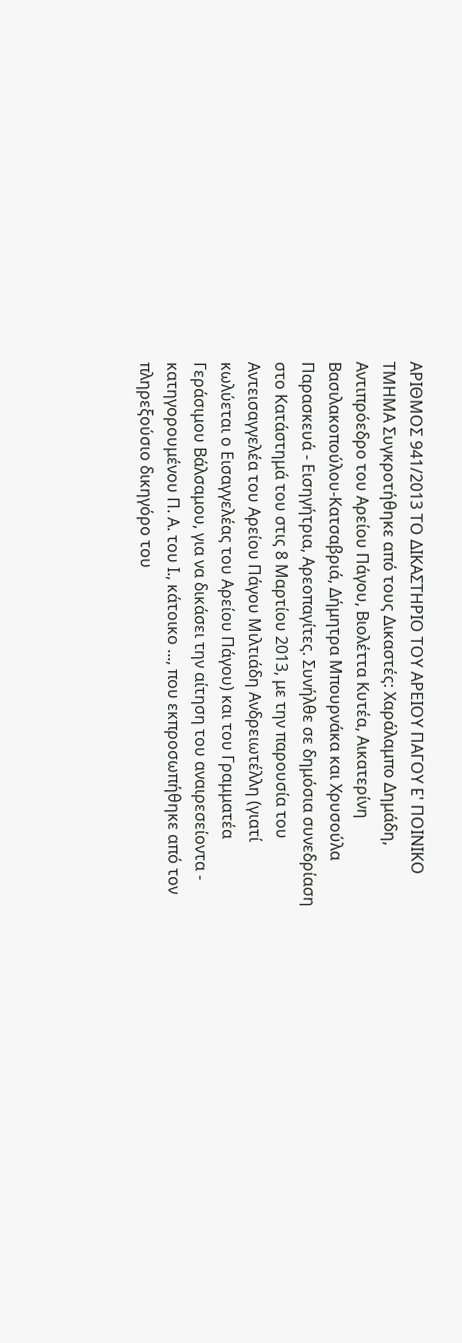ΑΡΙΘΜΟΣ 941/2013 ΤΟ ΔΙΚΑΣΤΗΡΙΟ ΤΟΥ ΑΡΕΙΟΥ ΠΑΓΟΥ E' ΠΟΙΝΙΚΟ ΤΜΗΜΑ Συγκροτήθηκε από τους Δικαστές: Χαράλαμπο Δημάδη, Αντιπρόεδρο του Αρείου Πάγου, Βιολέττα Κυτέα, Αικατερίνη Βασιλακοπούλου-Κατσαβριά, Δήμητρα Μπουρνάκα και Χρυσούλα Παρασκευά - Εισηγήτρια, Αρεοπαγίτες. Συνήλθε σε δημόσια συνεδρίαση στο Κατάστημά του στις 8 Μαρτίου 2013, με την παρουσία του Αντεισαγγελέα του Αρείου Πάγου Μιλτιάδη Ανδρειωτέλλη (γιατί κωλύεται ο Εισαγγελέας του Αρείου Πάγου) και του Γραμματέα Γεράσιμου Βάλσαμου, για να δικάσει την αίτηση του αναιρεσείοντα - κατηγορουμένου Π. Α. του Ι., κάτοικο ..., που εκπροσωπήθηκε από τον πληρεξούσιο δικηγόρο του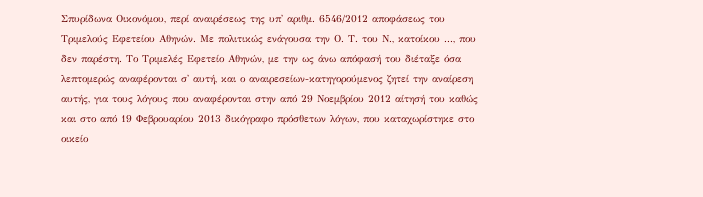Σπυρίδωνα Οικονόμου, περί αναιρέσεως της υπ' αριθμ. 6546/2012 αποφάσεως του Τριμελούς Εφετείου Αθηνών. Με πολιτικώς ενάγουσα την Ο. Τ. του Ν., κατοίκου ..., που δεν παρέστη. Το Τριμελές Εφετείο Αθηνών, με την ως άνω απόφασή του διέταξε όσα λεπτομερώς αναφέρονται σ' αυτή, και ο αναιρεσείων-κατηγορούμενος ζητεί την αναίρεση αυτής, για τους λόγους που αναφέρονται στην από 29 Νοεμβρίου 2012 αίτησή του καθώς και στο από 19 Φεβρουαρίου 2013 δικόγραφο πρόσθετων λόγων, που καταχωρίστηκε στο οικείο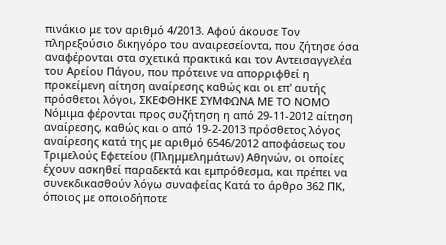πινάκιο με τον αριθμό 4/2013. Αφού άκουσε Τον πληρεξούσιο δικηγόρο του αναιρεσείοντα, που ζήτησε όσα αναφέρονται στα σχετικά πρακτικά και τον Αντεισαγγελέα του Αρείου Πάγου, που πρότεινε να απορριφθεί η προκείμενη αίτηση αναίρεσης καθώς και οι επ' αυτής πρόσθετοι λόγοι, ΣΚΕΦΘΗΚΕ ΣΥΜΦΩΝΑ ΜΕ ΤΟ ΝΟΜΟ Νόμιμα φέρονται προς συζήτηση η από 29-11-2012 αίτηση αναίρεσης, καθώς και ο από 19-2-2013 πρόσθετος λόγος αναίρεσης κατά της με αριθμό 6546/2012 αποφάσεως του Τριμελούς Εφετείου (Πλημμελημάτων) Αθηνών, οι οποίες έχουν ασκηθεί παραδεκτά και εμπρόθεσμα, και πρέπει να συνεκδικασθούν λόγω συναφείας Κατά το άρθρο 362 ΠΚ, όποιος με οποιοδήποτε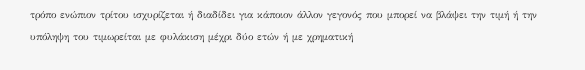τρόπο ενώπιον τρίτου ισχυρίζεται ή διαδίδει για κάποιον άλλον γεγονός που μπορεί να βλάψει την τιμή ή την υπόληψη του τιμωρείται με φυλάκιση μέχρι δύο ετών ή με χρηματική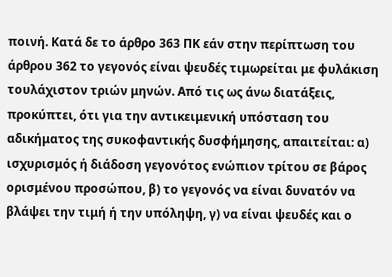ποινή. Κατά δε το άρθρο 363 ΠΚ εάν στην περίπτωση του άρθρου 362 το γεγονός είναι ψευδές τιμωρείται με φυλάκιση τουλάχιστον τριών μηνών. Από τις ως άνω διατάξεις, προκύπτει, ότι για την αντικειμενική υπόσταση του αδικήματος της συκοφαντικής δυσφήμησης, απαιτείται: α) ισχυρισμός ή διάδοση γεγονότος ενώπιον τρίτου σε βάρος ορισμένου προσώπου, β) το γεγονός να είναι δυνατόν να βλάψει την τιμή ή την υπόληψη, γ) να είναι ψευδές και ο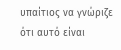υπαίτιος να γνώριζε ότι αυτό είναι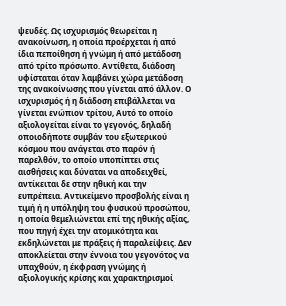ψευδές. Ως ισχυρισμός θεωρείται η ανακοίνωση, η οποία προέρχεται ή από ίδια πεποίθηση ή γνώμη ή από μετάδοση από τρίτο πρόσωπο. Αντίθετα, διάδοση υφίσταται όταν λαμβάνει χώρα μετάδοση της ανακοίνωσης που γίνεται από άλλον. Ο ισχυρισμός ή η διάδοση επιβάλλεται να γίνεται ενώπιον τρίτου, Αυτό το οποίο αξιολογείται είναι το γεγονός, δηλαδή οποιοδήποτε συμβάν του εξωτερικού κόσμου που ανάγεται στο παρόν ή παρελθόν, το οποίο υποπίπτει στις αισθήσεις και δύναται να αποδειχθεί, αντίκειται δε στην ηθική και την ευπρέπεια. Αντικείμενο προσβολής είναι η τιμή ή η υπόληψη του φυσικού προσώπου, η οποία θεμελιώνεται επί της ηθικής αξίας, που πηγή έχει την ατομικότητα και εκδηλώνεται με πράξεις ή παραλείψεις. Δεν αποκλείεται στην έννοια του γεγονότος να υπαχθούν, η έκφραση γνώμης ή αξιολογικής κρίσης και χαρακτηρισμοί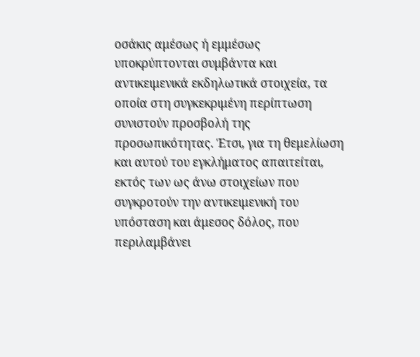οσάκις αμέσως ή εμμέσως υποκρύπτονται συμβάντα και αντικειμενικά εκδηλωτικά στοιχεία, τα οποία στη συγκεκριμένη περίπτωση συνιστούν προσβολή της προσωπικότητας. Έτσι, για τη θεμελίωση και αυτού του εγκλήματος απαιτείται, εκτός των ως άνω στοιχείων που συγκροτούν την αντικειμενική του υπόσταση και άμεσος δόλος, που περιλαμβάνει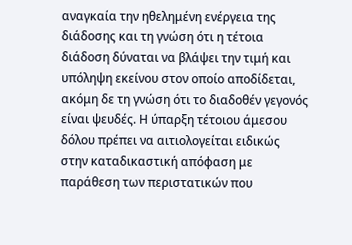αναγκαία την ηθελημένη ενέργεια της διάδοσης και τη γνώση ότι η τέτοια διάδοση δύναται να βλάψει την τιμή και υπόληψη εκείνου στον οποίο αποδίδεται, ακόμη δε τη γνώση ότι το διαδοθέν γεγονός είναι ψευδές. Η ύπαρξη τέτοιου άμεσου δόλου πρέπει να αιτιολογείται ειδικώς στην καταδικαστική απόφαση με παράθεση των περιστατικών που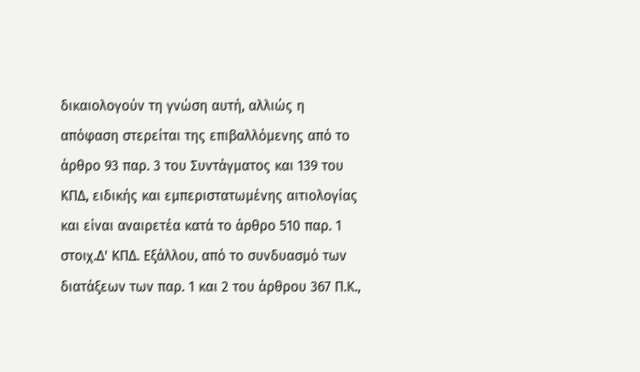δικαιολογούν τη γνώση αυτή, αλλιώς η απόφαση στερείται της επιβαλλόμενης από το άρθρο 93 παρ. 3 του Συντάγματος και 139 του ΚΠΔ, ειδικής και εμπεριστατωμένης αιτιολογίας και είναι αναιρετέα κατά το άρθρο 510 παρ. 1 στοιχ.Δ' ΚΠΔ. Εξάλλου, από το συνδυασμό των διατάξεων των παρ. 1 και 2 του άρθρου 367 Π.Κ.,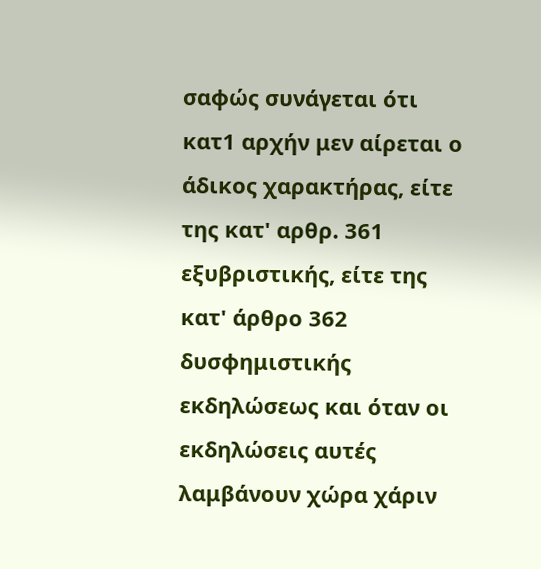σαφώς συνάγεται ότι κατ1 αρχήν μεν αίρεται ο άδικος χαρακτήρας, είτε της κατ' αρθρ. 361 εξυβριστικής, είτε της κατ' άρθρο 362 δυσφημιστικής εκδηλώσεως και όταν οι εκδηλώσεις αυτές λαμβάνουν χώρα χάριν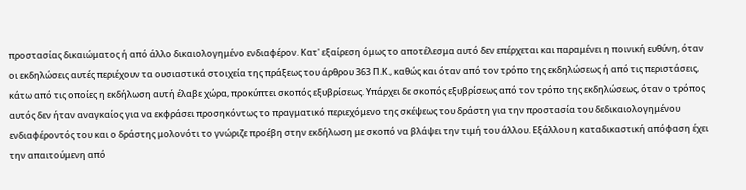προστασίας δικαιώματος ή από άλλο δικαιολογημένο ενδιαφέρον. Κατ' εξαίρεση όμως το αποτέλεσμα αυτό δεν επέρχεται και παραμένει η ποινική ευθύνη, όταν οι εκδηλώσεις αυτές περιέχουν τα ουσιαστικά στοιχεία της πράξεως του άρθρου 363 Π.Κ., καθώς και όταν από τον τρόπο της εκδηλώσεως ή από τις περιστάσεις, κάτω από τις οποίες η εκδήλωση αυτή έλαβε χώρα, προκύπτει σκοπός εξυβρίσεως. Υπάρχει δε σκοπός εξυβρίσεως από τον τρόπο της εκδηλώσεως, όταν ο τρόπος αυτός δεν ήταν αναγκαίος για να εκφράσει προσηκόντως το πραγματικό περιεχόμενο της σκέψεως του δράστη για την προστασία του δεδικαιολογημένου ενδιαφέροντός του και ο δράστης μολονότι το γνώριζε προέβη στην εκδήλωση με σκοπό να βλάψει την τιμή του άλλου. Εξάλλου η καταδικαστική απόφαση έχει την απαιτούμενη από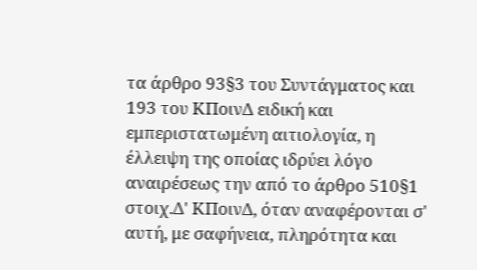τα άρθρο 93§3 του Συντάγματος και 193 του ΚΠοινΔ ειδική και εμπεριστατωμένη αιτιολογία, η έλλειψη της οποίας ιδρύει λόγο αναιρέσεως την από το άρθρο 510§1 στοιχ.Δ' ΚΠοινΔ, όταν αναφέρονται σ' αυτή, με σαφήνεια, πληρότητα και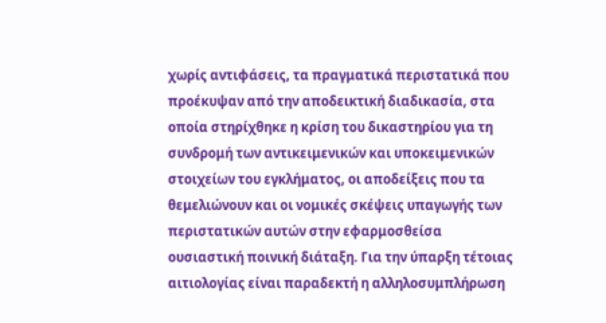χωρίς αντιφάσεις, τα πραγματικά περιστατικά που προέκυψαν από την αποδεικτική διαδικασία, στα οποία στηρίχθηκε η κρίση του δικαστηρίου για τη συνδρομή των αντικειμενικών και υποκειμενικών στοιχείων του εγκλήματος, οι αποδείξεις που τα θεμελιώνουν και οι νομικές σκέψεις υπαγωγής των περιστατικών αυτών στην εφαρμοσθείσα ουσιαστική ποινική διάταξη. Για την ύπαρξη τέτοιας αιτιολογίας είναι παραδεκτή η αλληλοσυμπλήρωση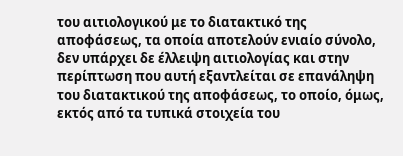του αιτιολογικού με το διατακτικό της αποφάσεως, τα οποία αποτελούν ενιαίο σύνολο, δεν υπάρχει δε έλλειψη αιτιολογίας και στην περίπτωση που αυτή εξαντλείται σε επανάληψη του διατακτικού της αποφάσεως, το οποίο, όμως, εκτός από τα τυπικά στοιχεία του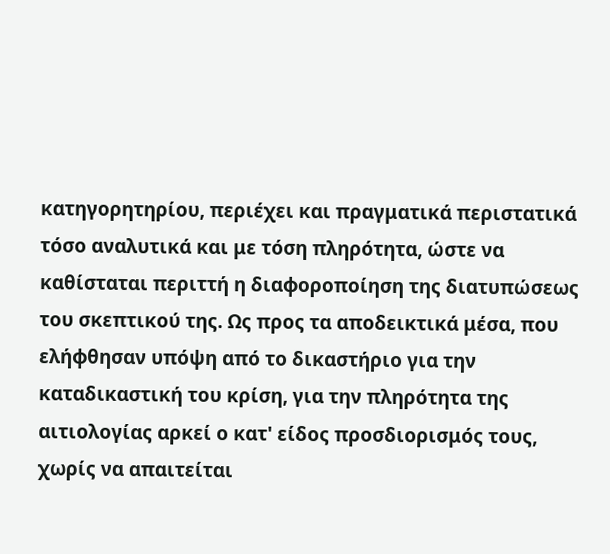κατηγορητηρίου, περιέχει και πραγματικά περιστατικά τόσο αναλυτικά και με τόση πληρότητα, ώστε να καθίσταται περιττή η διαφοροποίηση της διατυπώσεως του σκεπτικού της. Ως προς τα αποδεικτικά μέσα, που ελήφθησαν υπόψη από το δικαστήριο για την καταδικαστική του κρίση, για την πληρότητα της αιτιολογίας αρκεί ο κατ' είδος προσδιορισμός τους, χωρίς να απαιτείται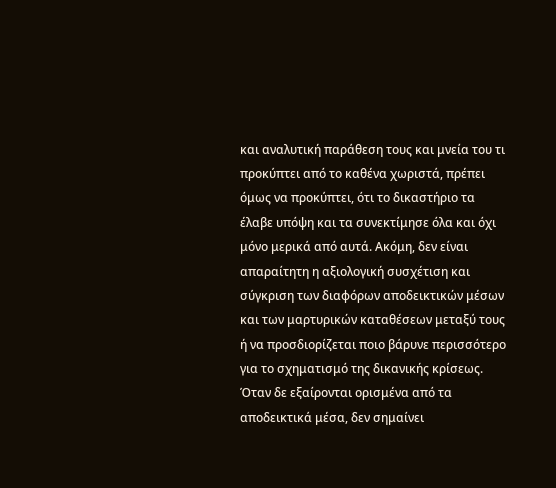και αναλυτική παράθεση τους και μνεία του τι προκύπτει από το καθένα χωριστά, πρέπει όμως να προκύπτει, ότι το δικαστήριο τα έλαβε υπόψη και τα συνεκτίμησε όλα και όχι μόνο μερικά από αυτά. Ακόμη, δεν είναι απαραίτητη η αξιολογική συσχέτιση και σύγκριση των διαφόρων αποδεικτικών μέσων και των μαρτυρικών καταθέσεων μεταξύ τους ή να προσδιορίζεται ποιο βάρυνε περισσότερο για το σχηματισμό της δικανικής κρίσεως. Όταν δε εξαίρονται ορισμένα από τα αποδεικτικά μέσα, δεν σημαίνει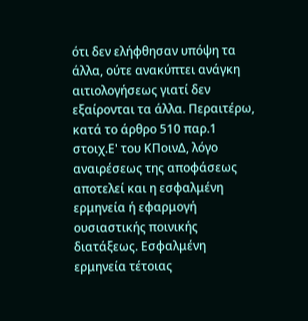ότι δεν ελήφθησαν υπόψη τα άλλα, ούτε ανακύπτει ανάγκη αιτιολογήσεως γιατί δεν εξαίρονται τα άλλα. Περαιτέρω, κατά το άρθρο 510 παρ.1 στοιχ.Ε' του ΚΠοινΔ, λόγο αναιρέσεως της αποφάσεως αποτελεί και η εσφαλμένη ερμηνεία ή εφαρμογή ουσιαστικής ποινικής διατάξεως. Εσφαλμένη ερμηνεία τέτοιας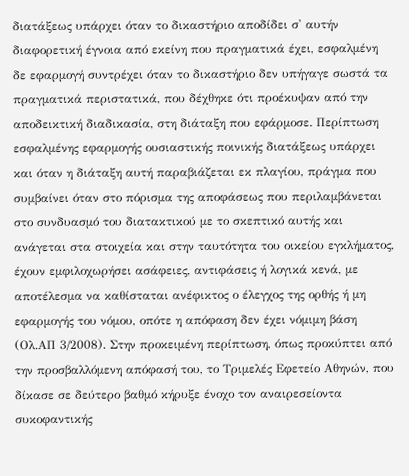διατάξεως υπάρχει όταν το δικαστήριο αποδίδει σ' αυτήν διαφορετική έγνοια από εκείνη που πραγματικά έχει, εσφαλμένη δε εφαρμογή συντρέχει όταν το δικαστήριο δεν υπήγαγε σωστά τα πραγματικά περιστατικά, που δέχθηκε ότι προέκυψαν από την αποδεικτική διαδικασία, στη διάταξη που εφάρμοσε. Περίπτωση εσφαλμένης εφαρμογής ουσιαστικής ποινικής διατάξεως υπάρχει και όταν η διάταξη αυτή παραβιάζεται εκ πλαγίου, πράγμα που συμβαίνει όταν στο πόρισμα της αποφάσεως που περιλαμβάνεται στο συνδυασμό του διατακτικού με το σκεπτικό αυτής και ανάγεται στα στοιχεία και στην ταυτότητα του οικείου εγκλήματος, έχουν εμφιλοχωρήσει ασάφειες, αντιφάσεις ή λογικά κενά, με αποτέλεσμα να καθίσταται ανέφικτος ο έλεγχος της ορθής ή μη εφαρμογής του νόμου, οπότε η απόφαση δεν έχει νόμιμη βάση (Ολ.ΑΠ 3/2008). Στην προκειμένη περίπτωση, όπως προκύπτει από την προσβαλλόμενη απόφασή του, το Τριμελές Εφετείο Αθηνών, που δίκασε σε δεύτερο βαθμό κήρυξε ένοχο τον αναιρεσείοντα συκοφαντικής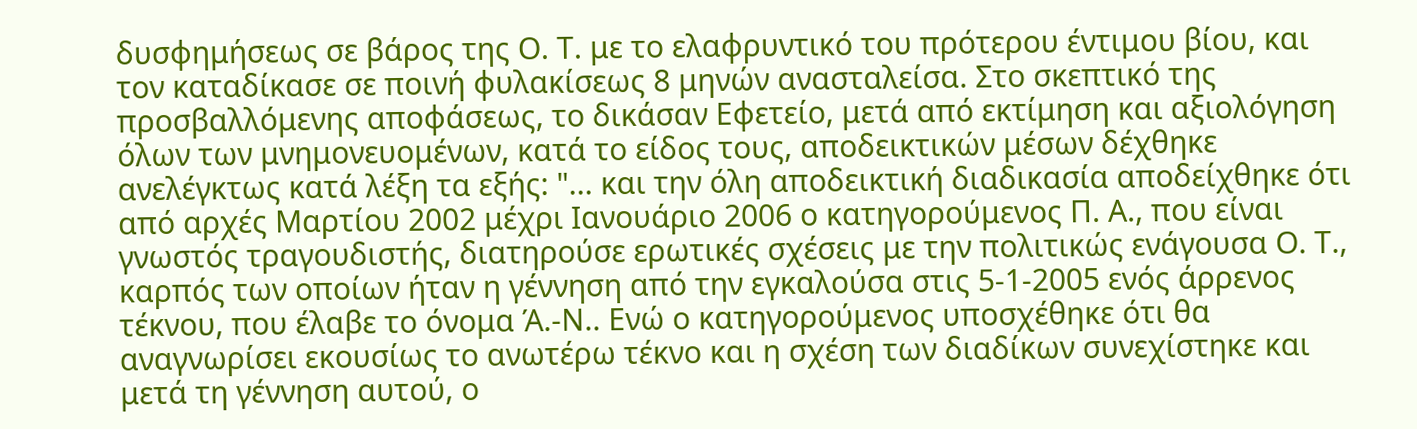δυσφημήσεως σε βάρος της Ο. Τ. με το ελαφρυντικό του πρότερου έντιμου βίου, και τον καταδίκασε σε ποινή φυλακίσεως 8 μηνών ανασταλείσα. Στο σκεπτικό της προσβαλλόμενης αποφάσεως, το δικάσαν Εφετείο, μετά από εκτίμηση και αξιολόγηση όλων των μνημονευομένων, κατά το είδος τους, αποδεικτικών μέσων δέχθηκε ανελέγκτως κατά λέξη τα εξής: "... και την όλη αποδεικτική διαδικασία αποδείχθηκε ότι από αρχές Μαρτίου 2002 μέχρι Ιανουάριο 2006 ο κατηγορούμενος Π. Α., που είναι γνωστός τραγουδιστής, διατηρούσε ερωτικές σχέσεις με την πολιτικώς ενάγουσα Ο. Τ., καρπός των οποίων ήταν η γέννηση από την εγκαλούσα στις 5-1-2005 ενός άρρενος τέκνου, που έλαβε το όνομα Ά.-Ν.. Ενώ ο κατηγορούμενος υποσχέθηκε ότι θα αναγνωρίσει εκουσίως το ανωτέρω τέκνο και η σχέση των διαδίκων συνεχίστηκε και μετά τη γέννηση αυτού, ο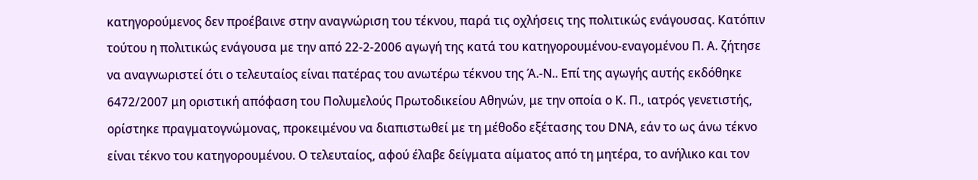κατηγορούμενος δεν προέβαινε στην αναγνώριση του τέκνου, παρά τις οχλήσεις της πολιτικώς ενάγουσας. Κατόπιν τούτου η πολιτικώς ενάγουσα με την από 22-2-2006 αγωγή της κατά του κατηγορουμένου-εναγομένου Π. Α. ζήτησε να αναγνωριστεί ότι ο τελευταίος είναι πατέρας του ανωτέρω τέκνου της Ά.-Ν.. Επί της αγωγής αυτής εκδόθηκε 6472/2007 μη οριστική απόφαση του Πολυμελούς Πρωτοδικείου Αθηνών, με την οποία ο Κ. Π., ιατρός γενετιστής, ορίστηκε πραγματογνώμονας, προκειμένου να διαπιστωθεί με τη μέθοδο εξέτασης του DΝΑ, εάν το ως άνω τέκνο είναι τέκνο του κατηγορουμένου. Ο τελευταίος, αφού έλαβε δείγματα αίματος από τη μητέρα, το ανήλικο και τον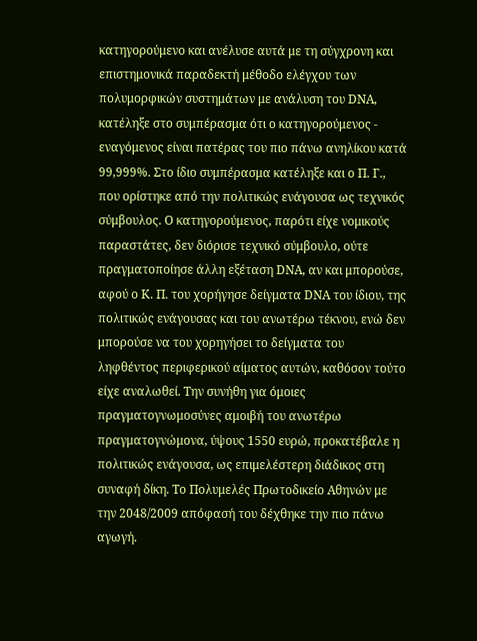κατηγορούμενο και ανέλυσε αυτά με τη σύγχρονη και επιστημονικά παραδεκτή μέθοδο ελέγχου των πολυμορφικών συστημάτων με ανάλυση του DΝΑ, κατέληξε στο συμπέρασμα ότι ο κατηγορούμενος - εναγόμενος είναι πατέρας του πιο πάνω ανηλίκου κατά 99,999%. Στο ίδιο συμπέρασμα κατέληξε και ο Π. Γ., που ορίστηκε από την πολιτικώς ενάγουσα ως τεχνικός σύμβουλος. Ο κατηγορούμενος, παρότι είχε νομικούς παραστάτες, δεν διόρισε τεχνικό σύμβουλο, ούτε πραγματοποίησε άλλη εξέταση DΝΑ, αν και μπορούσε, αφού ο Κ. Π. του χορήγησε δείγματα DΝΑ του ίδιου, της πολιτικώς ενάγουσας και του ανωτέρω τέκνου, ενώ δεν μπορούσε να του χορηγήσει το δείγματα του ληφθέντος περιφερικού αίματος αυτών, καθόσον τούτο είχε αναλωθεί. Την συνήθη για όμοιες πραγματογνωμοσύνες αμοιβή του ανωτέρω πραγματογνώμονα, ύψους 1550 ευρώ, προκατέβαλε η πολιτικώς ενάγουσα, ως επιμελέστερη διάδικος στη συναφή δίκη. Το Πολυμελές Πρωτοδικείο Αθηνών με την 2048/2009 απόφασή του δέχθηκε την πιο πάνω αγωγή.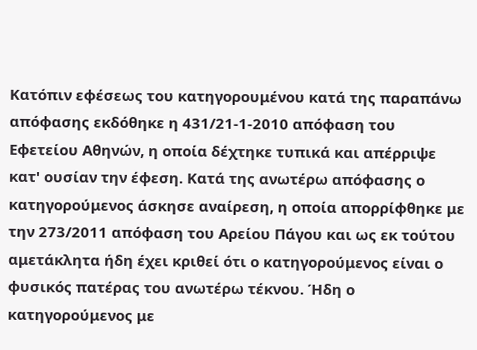Κατόπιν εφέσεως του κατηγορουμένου κατά της παραπάνω απόφασης εκδόθηκε η 431/21-1-2010 απόφαση του Εφετείου Αθηνών, η οποία δέχτηκε τυπικά και απέρριψε κατ' ουσίαν την έφεση. Κατά της ανωτέρω απόφασης ο κατηγορούμενος άσκησε αναίρεση, η οποία απορρίφθηκε με την 273/2011 απόφαση του Αρείου Πάγου και ως εκ τούτου αμετάκλητα ήδη έχει κριθεί ότι ο κατηγορούμενος είναι ο φυσικός πατέρας του ανωτέρω τέκνου. Ήδη ο κατηγορούμενος με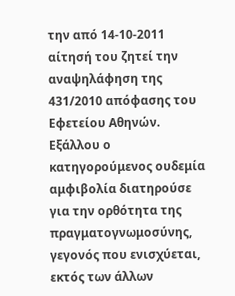την από 14-10-2011 αίτησή του ζητεί την αναψηλάφηση της 431/2010 απόφασης του Εφετείου Αθηνών. Εξάλλου ο κατηγορούμενος ουδεμία αμφιβολία διατηρούσε για την ορθότητα της πραγματογνωμοσύνης, γεγονός που ενισχύεται, εκτός των άλλων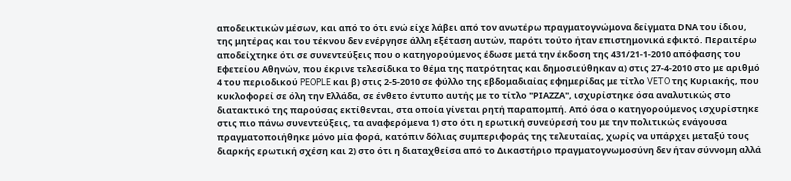αποδεικτικών μέσων, και από το ότι ενώ είχε λάβει από τον ανωτέρω πραγματογνώμονα δείγματα DΝΑ του ίδιου, της μητέρας και του τέκνου δεν ενέργησε άλλη εξέταση αυτών, παρότι τούτο ήταν επιστημονικά εφικτό. Περαιτέρω αποδείχτηκε ότι σε συνεντεύξεις που ο κατηγορούμενος έδωσε μετά την έκδοση της 431/21-1-2010 απόφασης του Εφετείου Αθηνών, που έκρινε τελεσίδικα το θέμα της πατρότητας και δημοσιεύθηκαν α) στις 27-4-2010 στο με αριθμό 4 του περιοδικού PEOPLE και β) στις 2-5-2010 σε φύλλο της εβδομαδιαίας εφημερίδας με τίτλο VETO της Κυριακής, που κυκλοφορεί σε όλη την Ελλάδα, σε ένθετο έντυπο αυτής με το τίτλο "ΡΙΑΖΖΑ", ισχυρίστηκε όσα αναλυτικώς στο διατακτικό της παρούσας εκτίθενται, στα οποία γίνεται ρητή παραπομπή. Από όσα ο κατηγορούμενος ισχυρίστηκε στις πιο πάνω συνεντεύξεις, τα αναφερόμενα 1) στο ότι η ερωτική συνεύρεσή του με την πολιτικώς ενάγουσα πραγματοποιήθηκε μόνο μία φορά, κατόπιν δόλιας συμπεριφοράς της τελευταίας, χωρίς να υπάρχει μεταξύ τους διαρκής ερωτική σχέση και 2) στο ότι η διαταχθείσα από το Δικαστήριο πραγματογνωμοσύνη δεν ήταν σύννομη αλλά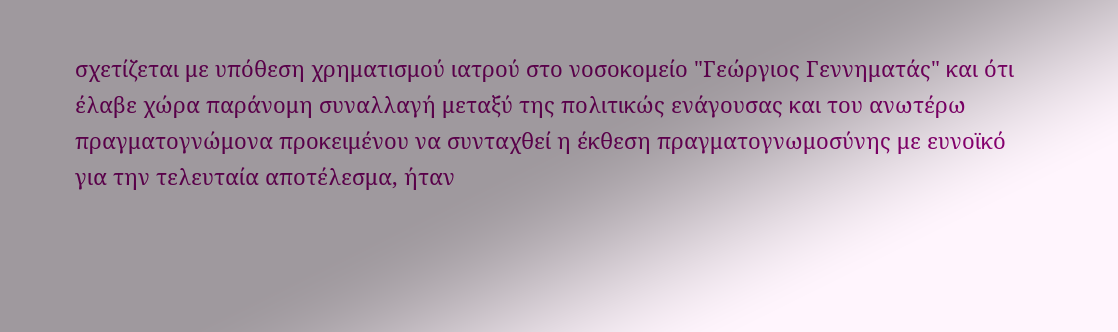σχετίζεται με υπόθεση χρηματισμού ιατρού στο νοσοκομείο "Γεώργιος Γεννηματάς" και ότι έλαβε χώρα παράνομη συναλλαγή μεταξύ της πολιτικώς ενάγουσας και του ανωτέρω πραγματογνώμονα προκειμένου να συνταχθεί η έκθεση πραγματογνωμοσύνης με ευνοϊκό για την τελευταία αποτέλεσμα, ήταν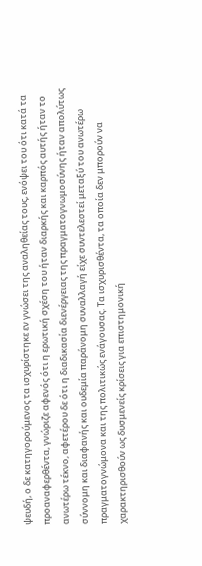ψευδή, ο δε κατηγορούμενος τα ισχυρίστηκε εν γνώσει της αναληθείας τους, ενόψει του ότι κατά τα προαναφερθέντα, γνώριζε αφενός ότι η ερωτική σχέση του ήταν διαρκής και καρπός αυτής ήταν το ανωτέρω τέκνο, αφετέρου δε ότι η διαδικασία διενέργειας της πραγματογνωμοσύνης ήταν απολύτως σύννομη και διαφανής και ουδεμία παράνομη συναλλαγή είχε συντελεστεί μεταξύ του ανωτέρω πραγματογνώμονα και της πολιτικώς ενάγουσας. Τα ισχυρισθέντα, τα οποία δεν μπορούν να χαρακτηρισθούν ως δυσμενείς κρίσεις για επιστημονική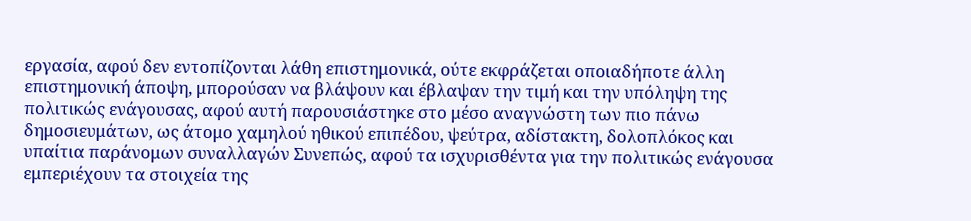εργασία, αφού δεν εντοπίζονται λάθη επιστημονικά, ούτε εκφράζεται οποιαδήποτε άλλη επιστημονική άποψη, μπορούσαν να βλάψουν και έβλαψαν την τιμή και την υπόληψη της πολιτικώς ενάγουσας, αφού αυτή παρουσιάστηκε στο μέσο αναγνώστη των πιο πάνω δημοσιευμάτων, ως άτομο χαμηλού ηθικού επιπέδου, ψεύτρα, αδίστακτη, δολοπλόκος και υπαίτια παράνομων συναλλαγών Συνεπώς, αφού τα ισχυρισθέντα για την πολιτικώς ενάγουσα εμπεριέχουν τα στοιχεία της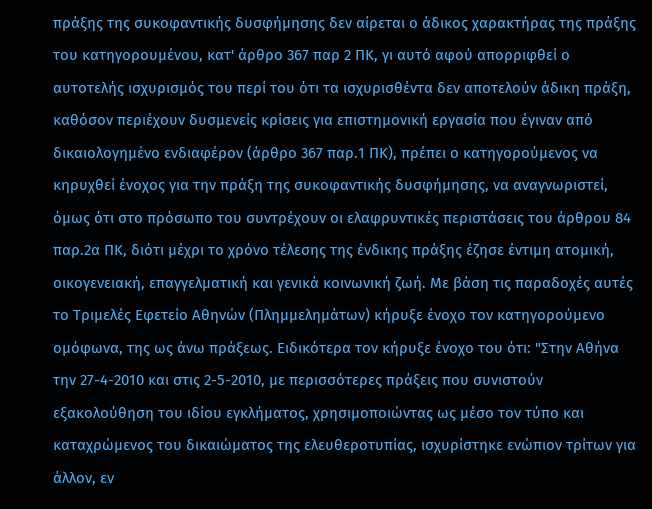πράξης της συκοφαντικής δυσφήμησης δεν αίρεται ο άδικος χαρακτήρας της πράξης του κατηγορουμένου, κατ' άρθρο 367 παρ 2 ΠΚ, γι αυτό αφού απορριφθεί ο αυτοτελής ισχυρισμός του περί του ότι τα ισχυρισθέντα δεν αποτελούν άδικη πράξη, καθόσον περιέχουν δυσμενείς κρίσεις για επιστημονική εργασία που έγιναν από δικαιολογημένο ενδιαφέρον (άρθρο 367 παρ.1 ΠΚ), πρέπει ο κατηγορούμενος να κηρυχθεί ένοχος για την πράξη της συκοφαντικής δυσφήμησης, να αναγνωριστεί, όμως ότι στο πρόσωπο του συντρέχουν οι ελαφρυντικές περιστάσεις του άρθρου 84 παρ.2α ΠΚ, διότι μέχρι το χρόνο τέλεσης της ένδικης πράξης έζησε έντιμη ατομική, οικογενειακή, επαγγελματική και γενικά κοινωνική ζωή. Με βάση τις παραδοχές αυτές το Τριμελές Εφετείο Αθηνών (Πλημμελημάτων) κήρυξε ένοχο τον κατηγορούμενο ομόφωνα, της ως άνω πράξεως. Ειδικότερα τον κήρυξε ένοχο του ότι: "Στην Αθήνα την 27-4-2010 και στις 2-5-2010, με περισσότερες πράξεις που συνιστούν εξακολούθηση του ιδίου εγκλήματος, χρησιμοποιώντας ως μέσο τον τύπο και καταχρώμενος του δικαιώματος της ελευθεροτυπίας, ισχυρίστηκε ενώπιον τρίτων για άλλον, εν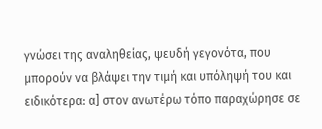γνώσει της αναληθείας, ψευδή γεγονότα, που μπορούν να βλάψει την τιμή και υπόληψή του και ειδικότερα: α] στον ανωτέρω τόπο παραχώρησε σε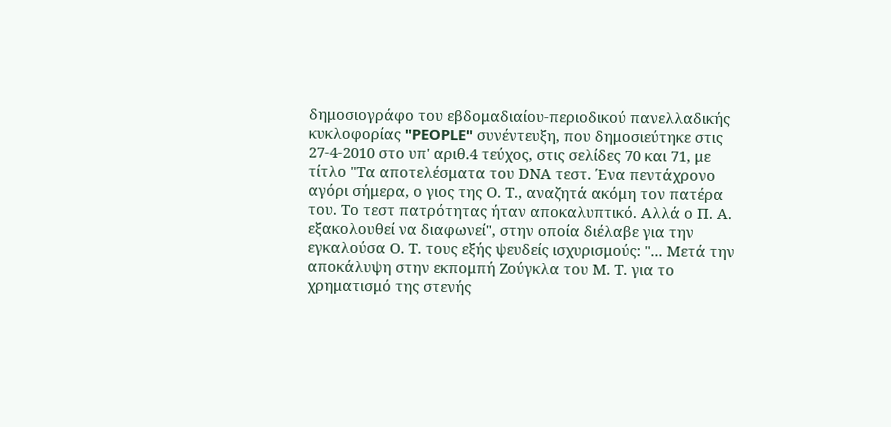δημοσιογράφο του εβδομαδιαίου-περιοδικού πανελλαδικής κυκλοφορίας "PEOPLE" συνέντευξη, που δημοσιεύτηκε στις 27-4-2010 στο υπ' αριθ.4 τεύχος, στις σελίδες 70 και 71, με τίτλο "Τα αποτελέσματα του DΝΑ τεστ. Ένα πεντάχρονο αγόρι σήμερα, ο γιος της Ο. Τ., αναζητά ακόμη τον πατέρα του. Το τεστ πατρότητας ήταν αποκαλυπτικό. Αλλά ο Π. Α. εξακολουθεί να διαφωνεί", στην οποία διέλαβε για την εγκαλούσα Ο. Τ. τους εξής ψευδείς ισχυρισμούς: "... Μετά την αποκάλυψη στην εκπομπή Ζούγκλα του Μ. Τ. για το χρηματισμό της στενής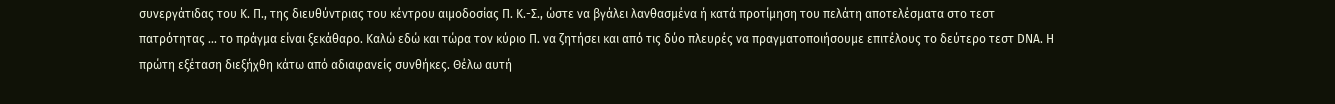συνεργάτιδας του Κ. Π., της διευθύντριας του κέντρου αιμοδοσίας Π. Κ.-Σ., ώστε να βγάλει λανθασμένα ή κατά προτίμηση του πελάτη αποτελέσματα στο τεστ πατρότητας ... το πράγμα είναι ξεκάθαρο. Καλώ εδώ και τώρα τον κύριο Π. να ζητήσει και από τις δύο πλευρές να πραγματοποιήσουμε επιτέλους το δεύτερο τεστ DΝΑ. Η πρώτη εξέταση διεξήχθη κάτω από αδιαφανείς συνθήκες. Θέλω αυτή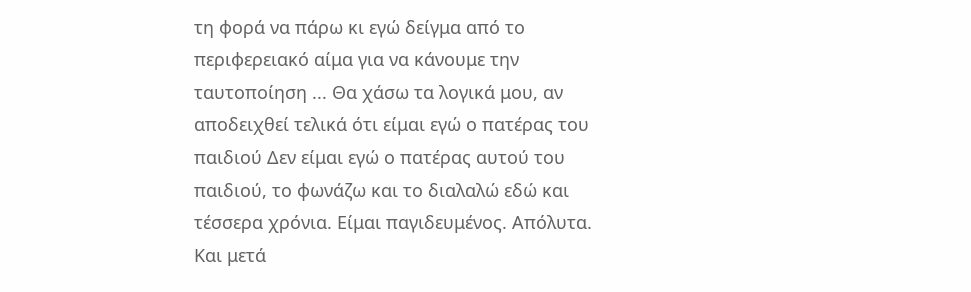τη φορά να πάρω κι εγώ δείγμα από το περιφερειακό αίμα για να κάνουμε την ταυτοποίηση ... Θα χάσω τα λογικά μου, αν αποδειχθεί τελικά ότι είμαι εγώ ο πατέρας του παιδιού Δεν είμαι εγώ ο πατέρας αυτού του παιδιού, το φωνάζω και το διαλαλώ εδώ και τέσσερα χρόνια. Είμαι παγιδευμένος. Απόλυτα. Και μετά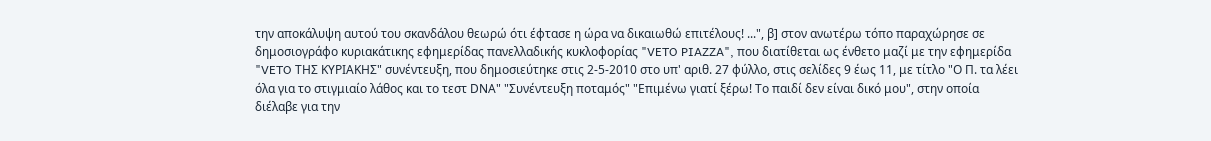την αποκάλυψη αυτού του σκανδάλου θεωρώ ότι έφτασε η ώρα να δικαιωθώ επιτέλους! ...", β] στον ανωτέρω τόπο παραχώρησε σε δημοσιογράφο κυριακάτικης εφημερίδας πανελλαδικής κυκλοφορίας "VETO PIAZZA", που διατίθεται ως ένθετο μαζί με την εφημερίδα "VETO ΤΗΣ ΚΥΡΙΑΚΗΣ" συνέντευξη, που δημοσιεύτηκε στις 2-5-2010 στο υπ' αριθ. 27 φύλλο, στις σελίδες 9 έως 11, με τίτλο "Ο Π. τα λέει όλα για το στιγμιαίο λάθος και το τεστ DΝΑ" "Συνέντευξη ποταμός" "Επιμένω γιατί ξέρω! Το παιδί δεν είναι δικό μου", στην οποία διέλαβε για την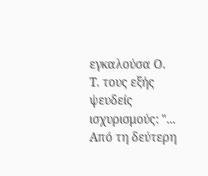εγκαλούσα Ο. Τ. τους εξής ψευδείς ισχυρισμούς: "... Από τη δεύτερη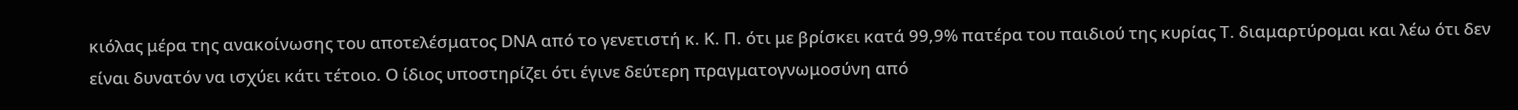κιόλας μέρα της ανακοίνωσης του αποτελέσματος DΝΑ από το γενετιστή κ. Κ. Π. ότι με βρίσκει κατά 99,9% πατέρα του παιδιού της κυρίας Τ. διαμαρτύρομαι και λέω ότι δεν είναι δυνατόν να ισχύει κάτι τέτοιο. Ο ίδιος υποστηρίζει ότι έγινε δεύτερη πραγματογνωμοσύνη από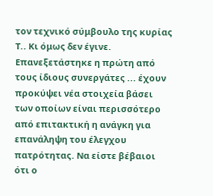τον τεχνικό σύμβουλο της κυρίας Τ.. Κι όμως δεν έγινε. Επανεξετάστηκε η πρώτη από τους ίδιους συνεργάτες ... έχουν προκύψει νέα στοιχεία βάσει των οποίων είναι περισσότερο από επιτακτική η ανάγκη για επανάληψη του έλεγχου πατρότητας. Να είστε βέβαιοι ότι ο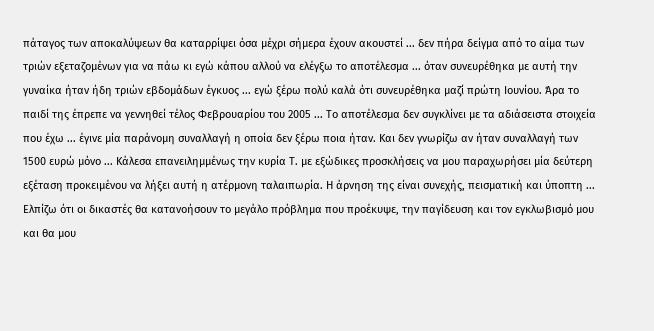πάταγος των αποκαλύψεων θα καταρρίψει όσα μέχρι σήμερα έχουν ακουστεί ... δεν πήρα δείγμα από το αίμα των τριών εξεταζομένων για να πάω κι εγώ κάπου αλλού να ελέγξω το αποτέλεσμα ... όταν συνευρέθηκα με αυτή την γυναίκα ήταν ήδη τριών εβδομάδων έγκυος ... εγώ ξέρω πολύ καλά ότι συνευρέθηκα μαζί πρώτη Ιουνίου. Άρα το παιδί της έπρεπε να γεννηθεί τέλος Φεβρουαρίου του 2005 ... Το αποτέλεσμα δεν συγκλίνει με τα αδιάσειστα στοιχεία που έχω ... έγινε μία παράνομη συναλλαγή η οποία δεν ξέρω ποια ήταν. Και δεν γνωρίζω αν ήταν συναλλαγή των 1500 ευρώ μόνο ... Κάλεσα επανειλημμένως την κυρία Τ. με εξώδικες προσκλήσεις να μου παραχωρήσει μία δεύτερη εξέταση προκειμένου να λήξει αυτή η ατέρμονη ταλαιπωρία. Η άρνηση της είναι συνεχής, πεισματική και ύποπτη ... Ελπίζω ότι οι δικαστές θα κατανοήσουν το μεγάλο πρόβλημα που προέκυψε, την παγίδευση και τον εγκλωβισμό μου και θα μου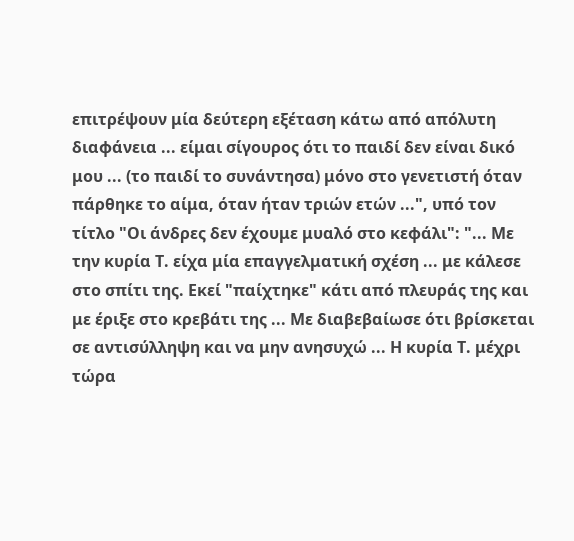επιτρέψουν μία δεύτερη εξέταση κάτω από απόλυτη διαφάνεια ... είμαι σίγουρος ότι το παιδί δεν είναι δικό μου ... (το παιδί το συνάντησα) μόνο στο γενετιστή όταν πάρθηκε το αίμα, όταν ήταν τριών ετών ...", υπό τον τίτλο "Οι άνδρες δεν έχουμε μυαλό στο κεφάλι": "... Με την κυρία Τ. είχα μία επαγγελματική σχέση ... με κάλεσε στο σπίτι της. Εκεί "παίχτηκε" κάτι από πλευράς της και με έριξε στο κρεβάτι της ... Με διαβεβαίωσε ότι βρίσκεται σε αντισύλληψη και να μην ανησυχώ ... Η κυρία Τ. μέχρι τώρα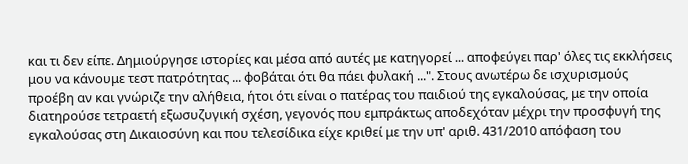και τι δεν είπε. Δημιούργησε ιστορίες και μέσα από αυτές με κατηγορεί ... αποφεύγει παρ' όλες τις εκκλήσεις μου να κάνουμε τεστ πατρότητας ... φοβάται ότι θα πάει φυλακή ...". Στους ανωτέρω δε ισχυρισμούς προέβη αν και γνώριζε την αλήθεια, ήτοι ότι είναι ο πατέρας του παιδιού της εγκαλούσας, με την οποία διατηρούσε τετραετή εξωσυζυγική σχέση, γεγονός που εμπράκτως αποδεχόταν μέχρι την προσφυγή της εγκαλούσας στη Δικαιοσύνη και που τελεσίδικα είχε κριθεί με την υπ' αριθ. 431/2010 απόφαση του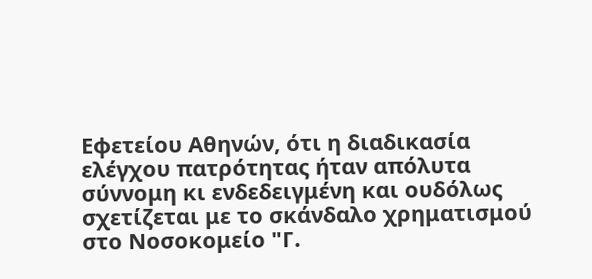Εφετείου Αθηνών, ότι η διαδικασία ελέγχου πατρότητας ήταν απόλυτα σύννομη κι ενδεδειγμένη και ουδόλως σχετίζεται με το σκάνδαλο χρηματισμού στο Νοσοκομείο "Γ.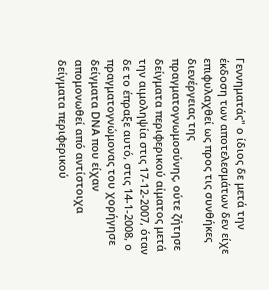Γεννηματάς" ο ίδιος δε μετά την έκδοση των αποτελεσμάτων δεν είχε επιφυλαχθεί ως προς τις συνθήκες διενέργειας της πραγματογνωμοσύνης, ούτε ζήτησε δείγματα περιφερικού αίματος μετά την αιμοληψία στις 17-12-2007, όταν δε το έπραξε αυτό, στις 14-1-2008, ο πραγματογνώμονας του χορήγησε δείγματα DΝΑ που είχαν απομονωθεί από αντίστοιχα δείγματα περιφερικού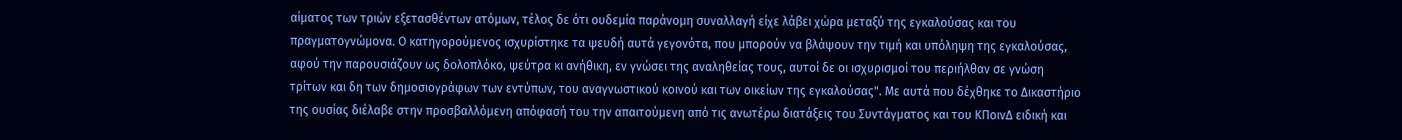αίματος των τριών εξετασθέντων ατόμων, τέλος δε ότι ουδεμία παράνομη συναλλαγή είχε λάβει χώρα μεταξύ της εγκαλούσας και του πραγματογνώμονα. Ο κατηγορούμενος ισχυρίστηκε τα ψευδή αυτά γεγονότα, που μπορούν να βλάψουν την τιμή και υπόληψη της εγκαλούσας, αφού την παρουσιάζουν ως δολοπλόκο, ψεύτρα κι ανήθικη, εν γνώσει της αναληθείας τους, αυτοί δε οι ισχυρισμοί του περιήλθαν σε γνώση τρίτων και δη των δημοσιογράφων των εντύπων, του αναγνωστικού κοινού και των οικείων της εγκαλούσας". Με αυτά που δέχθηκε το Δικαστήριο της ουσίας διέλαβε στην προσβαλλόμενη απόφασή του την απαιτούμενη από τις ανωτέρω διατάξεις του Συντάγματος και του ΚΠοινΔ ειδική και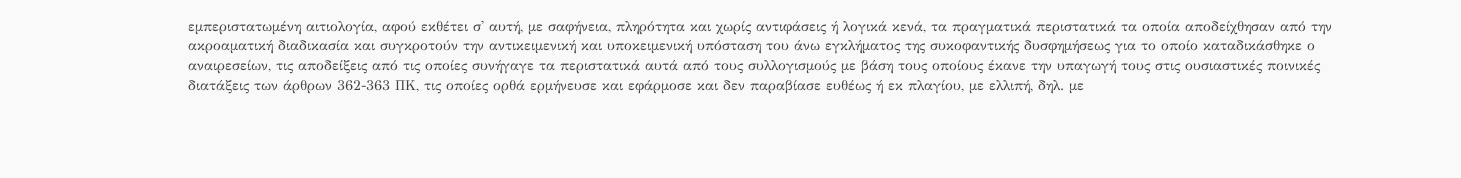εμπεριστατωμένη αιτιολογία, αφού εκθέτει σ' αυτή, με σαφήνεια, πληρότητα και χωρίς αντιφάσεις ή λογικά κενά, τα πραγματικά περιστατικά τα οποία αποδείχθησαν από την ακροαματική διαδικασία και συγκροτούν την αντικειμενική και υποκειμενική υπόσταση του άνω εγκλήματος της συκοφαντικής δυσφημήσεως για το οποίο καταδικάσθηκε ο αναιρεσείων, τις αποδείξεις από τις οποίες συνήγαγε τα περιστατικά αυτά από τους συλλογισμούς με βάση τους οποίους έκανε την υπαγωγή τους στις ουσιαστικές ποινικές διατάξεις των άρθρων 362-363 ΠΚ, τις οποίες ορθά ερμήνευσε και εφάρμοσε και δεν παραβίασε ευθέως ή εκ πλαγίου, με ελλιπή, δηλ. με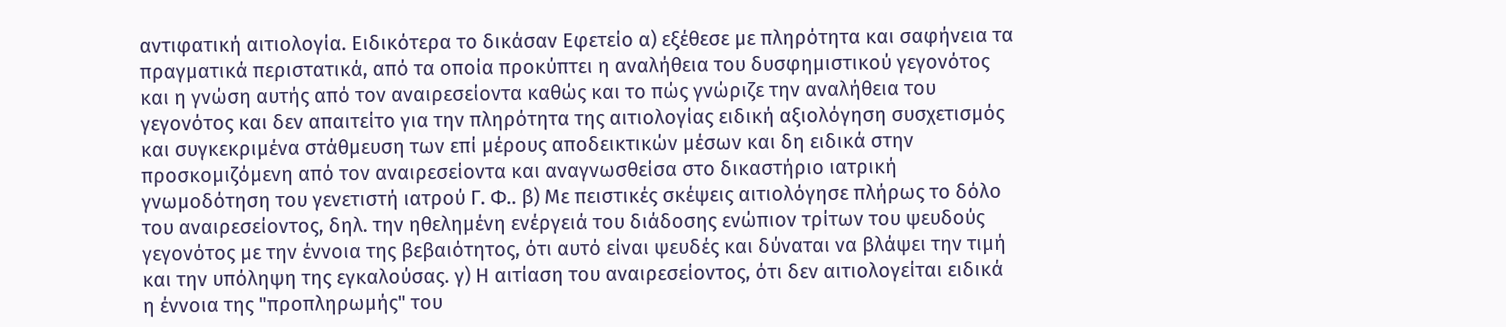αντιφατική αιτιολογία. Ειδικότερα το δικάσαν Εφετείο α) εξέθεσε με πληρότητα και σαφήνεια τα πραγματικά περιστατικά, από τα οποία προκύπτει η αναλήθεια του δυσφημιστικού γεγονότος και η γνώση αυτής από τον αναιρεσείοντα καθώς και το πώς γνώριζε την αναλήθεια του γεγονότος και δεν απαιτείτο για την πληρότητα της αιτιολογίας ειδική αξιολόγηση συσχετισμός και συγκεκριμένα στάθμευση των επί μέρους αποδεικτικών μέσων και δη ειδικά στην προσκομιζόμενη από τον αναιρεσείοντα και αναγνωσθείσα στο δικαστήριο ιατρική γνωμοδότηση του γενετιστή ιατρού Γ. Φ.. β) Με πειστικές σκέψεις αιτιολόγησε πλήρως το δόλο του αναιρεσείοντος, δηλ. την ηθελημένη ενέργειά του διάδοσης ενώπιον τρίτων του ψευδούς γεγονότος με την έννοια της βεβαιότητος, ότι αυτό είναι ψευδές και δύναται να βλάψει την τιμή και την υπόληψη της εγκαλούσας. γ) Η αιτίαση του αναιρεσείοντος, ότι δεν αιτιολογείται ειδικά η έννοια της "προπληρωμής" του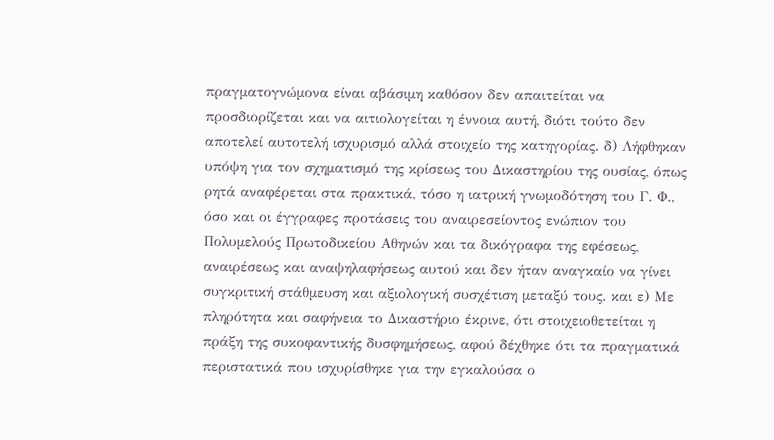πραγματογνώμονα είναι αβάσιμη καθόσον δεν απαιτείται να προσδιορίζεται και να αιτιολογείται η έννοια αυτή, διότι τούτο δεν αποτελεί αυτοτελή ισχυρισμό αλλά στοιχείο της κατηγορίας. δ) Λήφθηκαν υπόψη για τον σχηματισμό της κρίσεως του Δικαστηρίου της ουσίας, όπως ρητά αναφέρεται στα πρακτικά, τόσο η ιατρική γνωμοδότηση του Γ. Φ., όσο και οι έγγραφες προτάσεις του αναιρεσείοντος ενώπιον του Πολυμελούς Πρωτοδικείου Αθηνών και τα δικόγραφα της εφέσεως, αναιρέσεως και αναψηλαφήσεως αυτού και δεν ήταν αναγκαίο να γίνει συγκριτική στάθμευση και αξιολογική συσχέτιση μεταξύ τους. και ε) Με πληρότητα και σαφήνεια το Δικαστήριο έκρινε, ότι στοιχειοθετείται η πράξη της συκοφαντικής δυσφημήσεως, αφού δέχθηκε ότι τα πραγματικά περιστατικά που ισχυρίσθηκε για την εγκαλούσα ο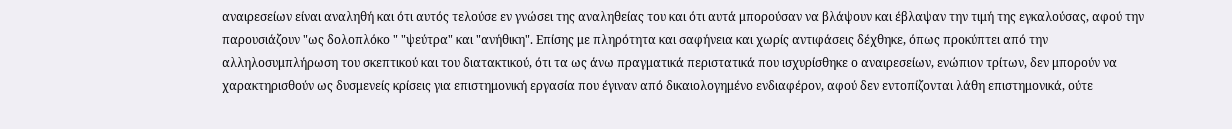αναιρεσείων είναι αναληθή και ότι αυτός τελούσε εν γνώσει της αναληθείας του και ότι αυτά μπορούσαν να βλάψουν και έβλαψαν την τιμή της εγκαλούσας, αφού την παρουσιάζουν "ως δολοπλόκο " "ψεύτρα" και "ανήθικη". Επίσης με πληρότητα και σαφήνεια και χωρίς αντιφάσεις δέχθηκε, όπως προκύπτει από την αλληλοσυμπλήρωση του σκεπτικού και του διατακτικού, ότι τα ως άνω πραγματικά περιστατικά που ισχυρίσθηκε ο αναιρεσείων, ενώπιον τρίτων, δεν μπορούν να χαρακτηρισθούν ως δυσμενείς κρίσεις για επιστημονική εργασία που έγιναν από δικαιολογημένο ενδιαφέρον, αφού δεν εντοπίζονται λάθη επιστημονικά, ούτε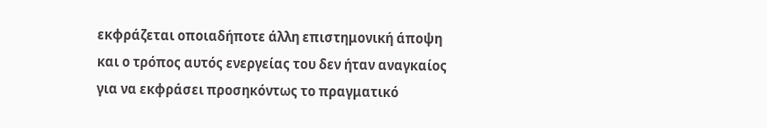εκφράζεται οποιαδήποτε άλλη επιστημονική άποψη και ο τρόπος αυτός ενεργείας του δεν ήταν αναγκαίος για να εκφράσει προσηκόντως το πραγματικό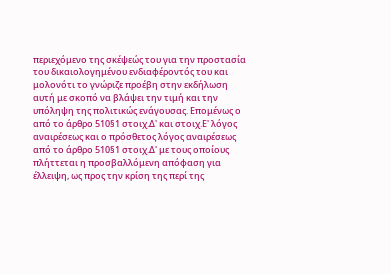περιεχόμενο της σκέψεώς του για την προστασία του δικαιολογημένου ενδιαφέροντός του και μολονότι το γνώριζε προέβη στην εκδήλωση αυτή με σκοπό να βλάψει την τιμή και την υπόληψη της πολιτικώς ενάγουσας. Επομένως ο από το άρθρο 510§1 στοιχ.Δ' και στοιχ.Ε' λόγος αναιρέσεως και ο πρόσθετος λόγος αναιρέσεως από το άρθρο 510§1 στοιχ.Δ' με τους οποίους πλήττεται η προσβαλλόμενη απόφαση για έλλειψη, ως προς την κρίση της περί της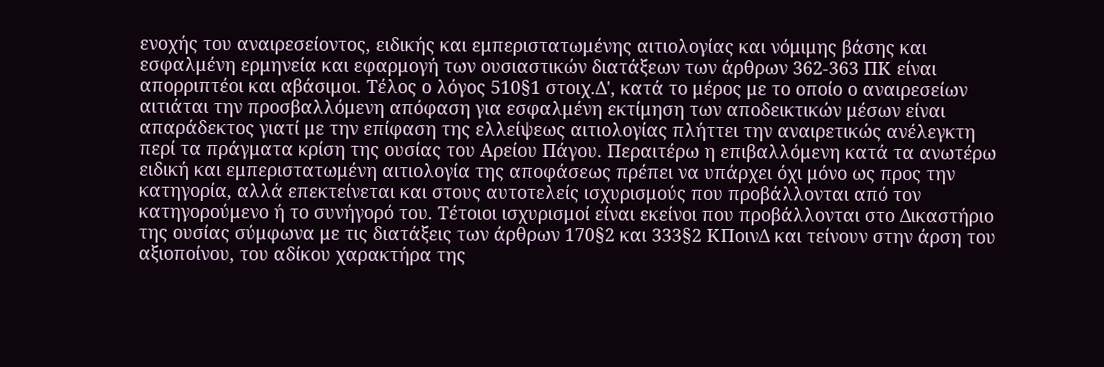ενοχής του αναιρεσείοντος, ειδικής και εμπεριστατωμένης αιτιολογίας και νόμιμης βάσης και εσφαλμένη ερμηνεία και εφαρμογή των ουσιαστικών διατάξεων των άρθρων 362-363 ΠΚ είναι απορριπτέοι και αβάσιμοι. Τέλος ο λόγος 510§1 στοιχ.Δ', κατά το μέρος με το οποίο ο αναιρεσείων αιτιάται την προσβαλλόμενη απόφαση για εσφαλμένη εκτίμηση των αποδεικτικών μέσων είναι απαράδεκτος γιατί με την επίφαση της ελλείψεως αιτιολογίας πλήττει την αναιρετικώς ανέλεγκτη περί τα πράγματα κρίση της ουσίας του Αρείου Πάγου. Περαιτέρω η επιβαλλόμενη κατά τα ανωτέρω ειδική και εμπεριστατωμένη αιτιολογία της αποφάσεως πρέπει να υπάρχει όχι μόνο ως προς την κατηγορία, αλλά επεκτείνεται και στους αυτοτελείς ισχυρισμούς που προβάλλονται από τον κατηγορούμενο ή το συνήγορό του. Τέτοιοι ισχυρισμοί είναι εκείνοι που προβάλλονται στο Δικαστήριο της ουσίας σύμφωνα με τις διατάξεις των άρθρων 170§2 και 333§2 ΚΠοινΔ και τείνουν στην άρση του αξιοποίνου, του αδίκου χαρακτήρα της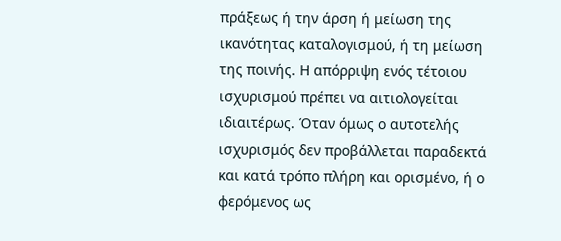πράξεως ή την άρση ή μείωση της ικανότητας καταλογισμού, ή τη μείωση της ποινής. Η απόρριψη ενός τέτοιου ισχυρισμού πρέπει να αιτιολογείται ιδιαιτέρως. Όταν όμως ο αυτοτελής ισχυρισμός δεν προβάλλεται παραδεκτά και κατά τρόπο πλήρη και ορισμένο, ή ο φερόμενος ως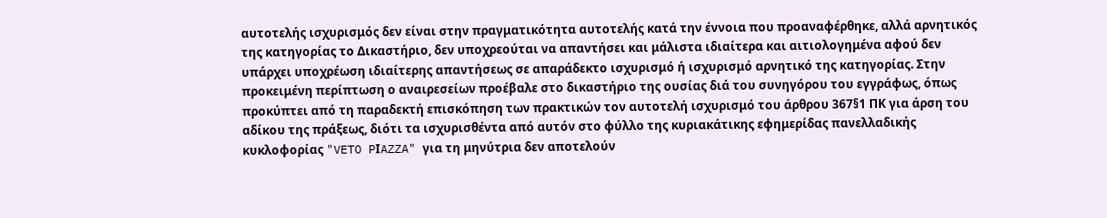αυτοτελής ισχυρισμός δεν είναι στην πραγματικότητα αυτοτελής κατά την έννοια που προαναφέρθηκε, αλλά αρνητικός της κατηγορίας το Δικαστήριο, δεν υποχρεούται να απαντήσει και μάλιστα ιδιαίτερα και αιτιολογημένα αφού δεν υπάρχει υποχρέωση ιδιαίτερης απαντήσεως σε απαράδεκτο ισχυρισμό ή ισχυρισμό αρνητικό της κατηγορίας. Στην προκειμένη περίπτωση ο αναιρεσείων προέβαλε στο δικαστήριο της ουσίας διά του συνηγόρου του εγγράφως, όπως προκύπτει από τη παραδεκτή επισκόπηση των πρακτικών τον αυτοτελή ισχυρισμό του άρθρου 367§1 ΠΚ για άρση του αδίκου της πράξεως, διότι τα ισχυρισθέντα από αυτόν στο φύλλο της κυριακάτικης εφημερίδας πανελλαδικής κυκλοφορίας "VETO PΙAZZA" για τη μηνύτρια δεν αποτελούν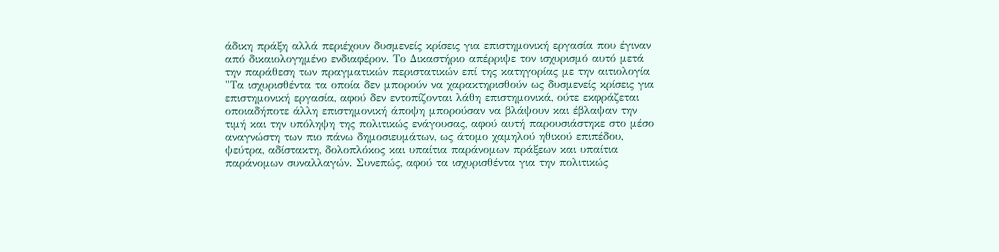άδικη πράξη αλλά περιέχουν δυσμενείς κρίσεις για επιστημονική εργασία που έγιναν από δικαιολογημένο ενδιαφέρον. Το Δικαστήριο απέρριψε τον ισχυρισμό αυτό μετά την παράθεση των πραγματικών περιστατικών επί της κατηγορίας με την αιτιολογία "Τα ισχυρισθέντα τα οποία δεν μπορούν να χαρακτηρισθούν ως δυσμενείς κρίσεις για επιστημονική εργασία, αφού δεν εντοπίζονται λάθη επιστημονικά, ούτε εκφράζεται οποιαδήποτε άλλη επιστημονική άποψη μπορούσαν να βλάψουν και έβλαψαν την τιμή και την υπόληψη της πολιτικώς ενάγουσας, αφού αυτή παρουσιάστηκε στο μέσο αναγνώστη των πιο πάνω δημοσιευμάτων, ως άτομο χαμηλού ηθικού επιπέδου, ψεύτρα, αδίστακτη, δολοπλόκος και υπαίτια παράνομων πράξεων και υπαίτια παράνομων συναλλαγών. Συνεπώς, αφού τα ισχυρισθέντα για την πολιτικώς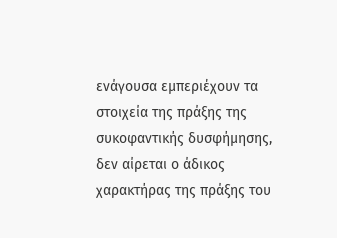ενάγουσα εμπεριέχουν τα στοιχεία της πράξης της συκοφαντικής δυσφήμησης, δεν αίρεται ο άδικος χαρακτήρας της πράξης του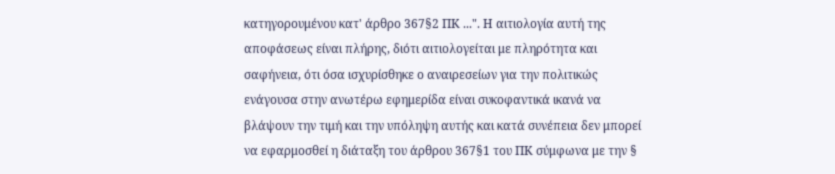κατηγορουμένου κατ' άρθρο 367§2 ΠΚ ...". Η αιτιολογία αυτή της αποφάσεως είναι πλήρης, διότι αιτιολογείται με πληρότητα και σαφήνεια, ότι όσα ισχυρίσθηκε ο αναιρεσείων για την πολιτικώς ενάγουσα στην ανωτέρω εφημερίδα είναι συκοφαντικά ικανά να βλάψουν την τιμή και την υπόληψη αυτής και κατά συνέπεια δεν μπορεί να εφαρμοσθεί η διάταξη του άρθρου 367§1 του ΠΚ σύμφωνα με την §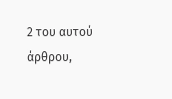2 του αυτού άρθρου,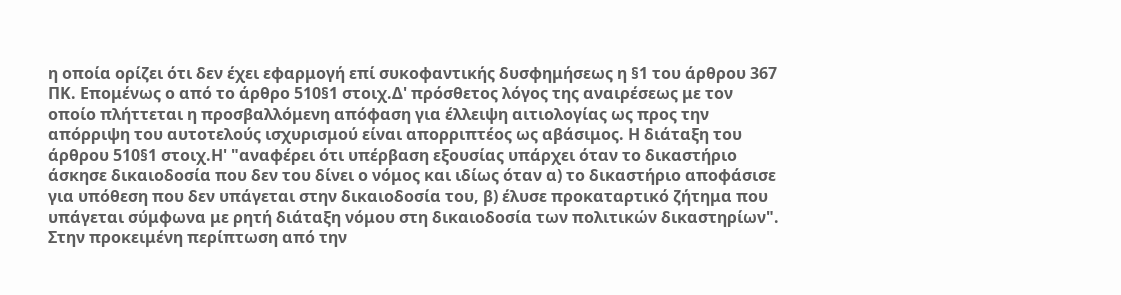η οποία ορίζει ότι δεν έχει εφαρμογή επί συκοφαντικής δυσφημήσεως η §1 του άρθρου 367 ΠΚ. Επομένως ο από το άρθρο 510§1 στοιχ.Δ' πρόσθετος λόγος της αναιρέσεως με τον οποίο πλήττεται η προσβαλλόμενη απόφαση για έλλειψη αιτιολογίας ως προς την απόρριψη του αυτοτελούς ισχυρισμού είναι απορριπτέος ως αβάσιμος. Η διάταξη του άρθρου 510§1 στοιχ.Η' "αναφέρει ότι υπέρβαση εξουσίας υπάρχει όταν το δικαστήριο άσκησε δικαιοδοσία που δεν του δίνει ο νόμος και ιδίως όταν α) το δικαστήριο αποφάσισε για υπόθεση που δεν υπάγεται στην δικαιοδοσία του, β) έλυσε προκαταρτικό ζήτημα που υπάγεται σύμφωνα με ρητή διάταξη νόμου στη δικαιοδοσία των πολιτικών δικαστηρίων". Στην προκειμένη περίπτωση από την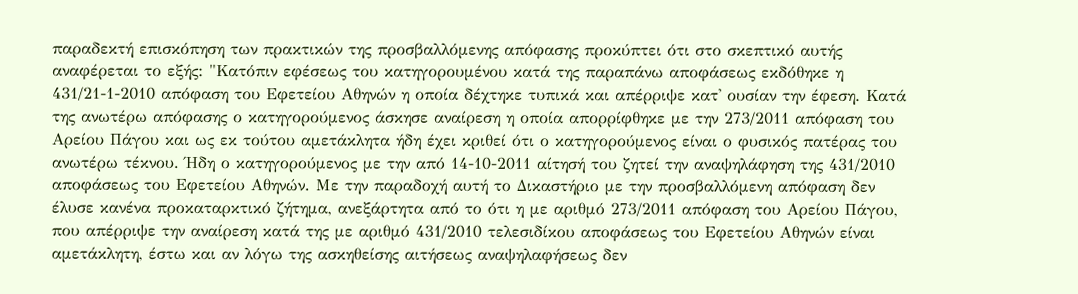παραδεκτή επισκόπηση των πρακτικών της προσβαλλόμενης απόφασης προκύπτει ότι στο σκεπτικό αυτής αναφέρεται το εξής: "Κατόπιν εφέσεως του κατηγορουμένου κατά της παραπάνω αποφάσεως εκδόθηκε η 431/21-1-2010 απόφαση του Εφετείου Αθηνών η οποία δέχτηκε τυπικά και απέρριψε κατ' ουσίαν την έφεση. Κατά της ανωτέρω απόφασης ο κατηγορούμενος άσκησε αναίρεση η οποία απορρίφθηκε με την 273/2011 απόφαση του Αρείου Πάγου και ως εκ τούτου αμετάκλητα ήδη έχει κριθεί ότι ο κατηγορούμενος είναι ο φυσικός πατέρας του ανωτέρω τέκνου. Ήδη ο κατηγορούμενος με την από 14-10-2011 αίτησή του ζητεί την αναψηλάφηση της 431/2010 αποφάσεως του Εφετείου Αθηνών. Με την παραδοχή αυτή το Δικαστήριο με την προσβαλλόμενη απόφαση δεν έλυσε κανένα προκαταρκτικό ζήτημα, ανεξάρτητα από το ότι η με αριθμό 273/2011 απόφαση του Αρείου Πάγου, που απέρριψε την αναίρεση κατά της με αριθμό 431/2010 τελεσιδίκου αποφάσεως του Εφετείου Αθηνών είναι αμετάκλητη, έστω και αν λόγω της ασκηθείσης αιτήσεως αναψηλαφήσεως δεν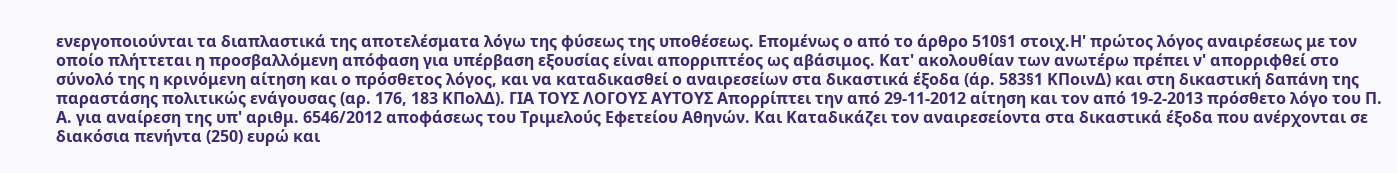ενεργοποιούνται τα διαπλαστικά της αποτελέσματα λόγω της φύσεως της υποθέσεως. Επομένως ο από το άρθρο 510§1 στοιχ.Η' πρώτος λόγος αναιρέσεως με τον οποίο πλήττεται η προσβαλλόμενη απόφαση για υπέρβαση εξουσίας είναι απορριπτέος ως αβάσιμος. Κατ' ακολουθίαν των ανωτέρω πρέπει ν' απορριφθεί στο σύνολό της η κρινόμενη αίτηση και ο πρόσθετος λόγος, και να καταδικασθεί ο αναιρεσείων στα δικαστικά έξοδα (άρ. 583§1 ΚΠοινΔ) και στη δικαστική δαπάνη της παραστάσης πολιτικώς ενάγουσας (αρ. 176, 183 ΚΠολΔ). ΓΙΑ ΤΟΥΣ ΛΟΓΟΥΣ ΑΥΤΟΥΣ Απορρίπτει την από 29-11-2012 αίτηση και τον από 19-2-2013 πρόσθετο λόγο του Π. Α. για αναίρεση της υπ' αριθμ. 6546/2012 αποφάσεως του Τριμελούς Εφετείου Αθηνών. Και Καταδικάζει τον αναιρεσείοντα στα δικαστικά έξοδα που ανέρχονται σε διακόσια πενήντα (250) ευρώ και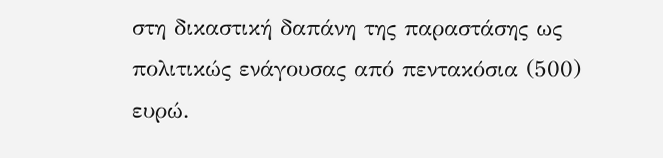στη δικαστική δαπάνη της παραστάσης ως πολιτικώς ενάγουσας από πεντακόσια (500) ευρώ.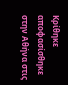Κρίθηκε αποφασίσθηκε στην Αθήνα στις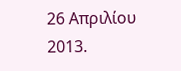26 Απριλίου 2013.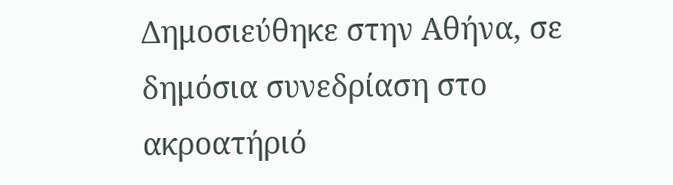Δημοσιεύθηκε στην Αθήνα, σε δημόσια συνεδρίαση στο ακροατήριό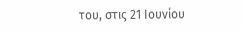του, στις 21 Ιουνίου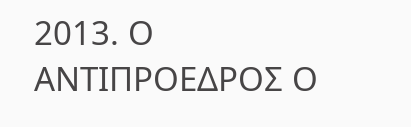2013. Ο ΑΝΤΙΠΡΟΕΔΡΟΣ Ο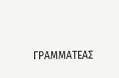ΓΡΑΜΜΑΤΕΑΣ